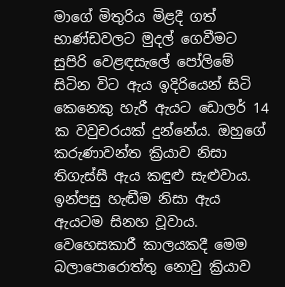මාගේ මිතුරිය මිළදී ගත් භාණ්ඩවලට මුදල් ගෙවීමට සුපිරි වෙළඳසැලේ පෝලිමේ සිටින විට ඇය ඉදිරියෙන් සිටි කෙනෙකු හැරී ඇයට ඩොලර් 14 ක වවුචරයක් දුන්නේය. ඔහුගේ කරුණාවන්ත ක්‍රියාව නිසා තිගැස්සී ඇය කඳුළු සැළුවාය. ඉන්පසු හැඬීම නිසා ඇය ඇයටම සිනහ වූවාය. වෙහෙසකාරී කාලයකදී මෙම බලාපොරොත්තු නොවු ක්‍රියාව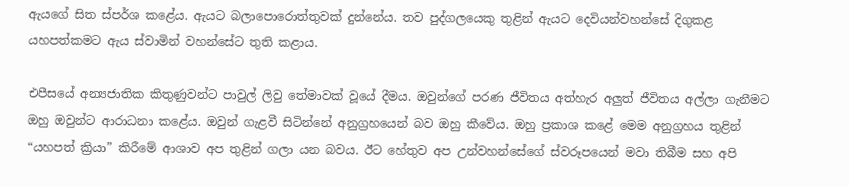ඇයගේ සිත ස්පර්ශ කළේය. ඇයට බලාපොරොත්තුවක් දුන්නේය. තව පුද්ගලයෙකු තුළින් ඇයට දෙවියන්වහන්සේ දිගුකළ යහපත්කමට ඇය ස්වාමින් වහන්සේට තුති කළාය.

එපීසයේ අන්‍යජාතික කිතුණුවන්ට පාවුල් ලිවු තේමාවක් වූයේ දීමය. ඔවුන්ගේ පරණ ජීවිතය අත්හැර අලුත් ජීවිතය අල්ලා ගැනීමට ඔහු ඔවුන්ට ආරාධනා කළේය. ඔවුන් ගැළවී සිටින්නේ අනුග්‍රහයෙන් බව ඔහු කීවේය. ඔහු ප්‍රකාශ කළේ මෙම අනුග්‍රහය තුළින් “යහපත් ක්‍රියා” කිරීමේ ආශාව අප තුළින් ගලා යන බවය. ඊට හේතුව අප උන්වහන්සේගේ ස්වරූපයෙන් මවා තිබීම සහ අපි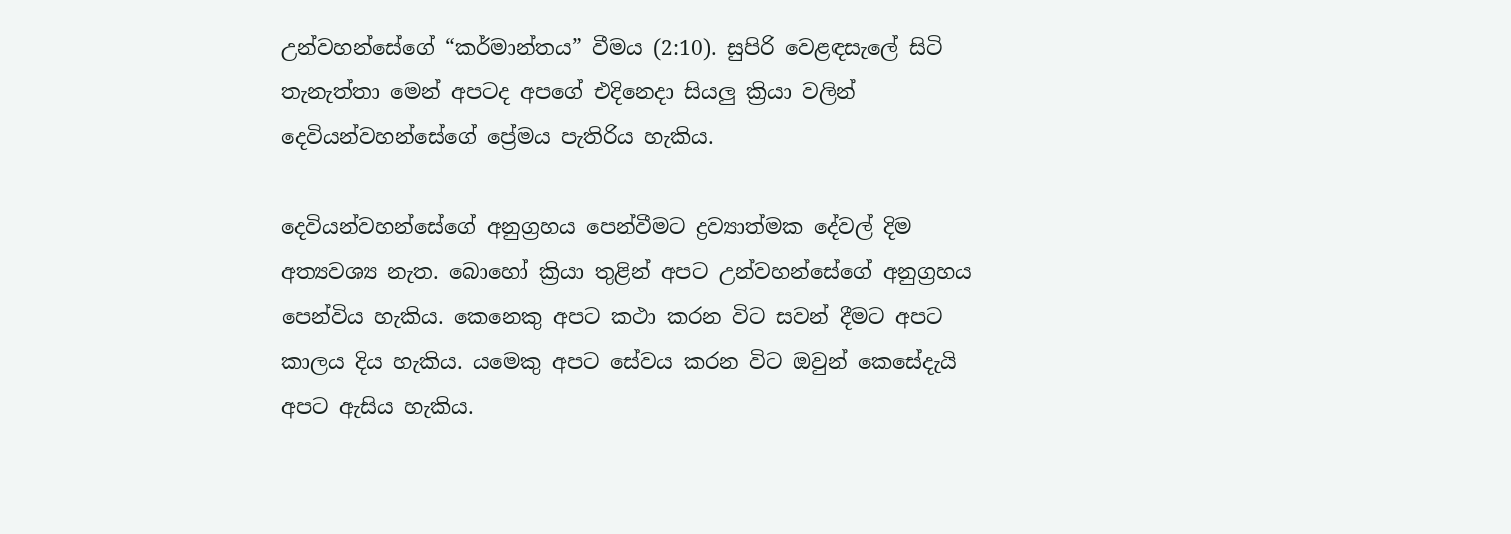උන්වහන්සේගේ “කර්මාන්තය” වීමය (2:10). සුපිරි වෙළඳසැලේ සිටි තැනැත්තා මෙන් අපටද අපගේ එදිනෙදා සියලු ක්‍රියා වලින් දෙවියන්වහන්සේගේ ප්‍රේමය පැතිරිය හැකිය.

දෙවියන්වහන්සේගේ අනුග්‍රහය පෙන්වීමට ද්‍රව්‍යාත්මක දේවල් දිම අත්‍යවශ්‍ය නැත. බොහෝ ක්‍රියා තුළින් අපට උන්වහන්සේගේ අනුග්‍රහය පෙන්විය හැකිය. කෙනෙකු අපට කථා කරන විට සවන් දීමට අපට කාලය දිය හැකිය. යමෙකු අපට සේවය කරන විට ඔවුන් කෙසේදැයි අපට ඇසිය හැකිය.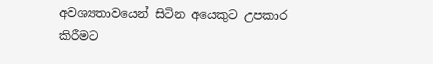අවශ්‍යතාවයෙන් සිටින අයෙකුට උපකාර කිරීමට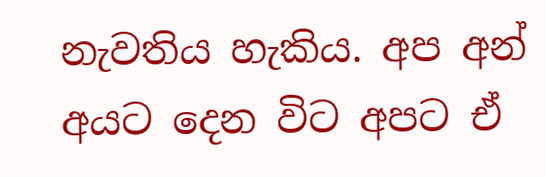නැවතිය හැකිය. අප අන් අයට දෙන විට අපට ඒ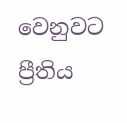වෙනුවට ප්‍රීතිය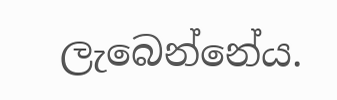ලැබෙන්නේය.